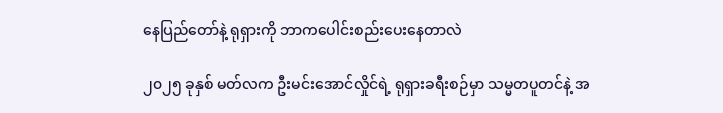နေပြည်တော်နဲ့ ရုရှားကို ဘာကပေါင်းစည်းပေးနေတာလဲ

၂၀၂၅ ခုနှစ် မတ်လက ဦးမင်းအောင်လှိုင်ရဲ့ ရုရှားခရီးစဉ်မှာ သမ္မတပူတင်နဲ့ အ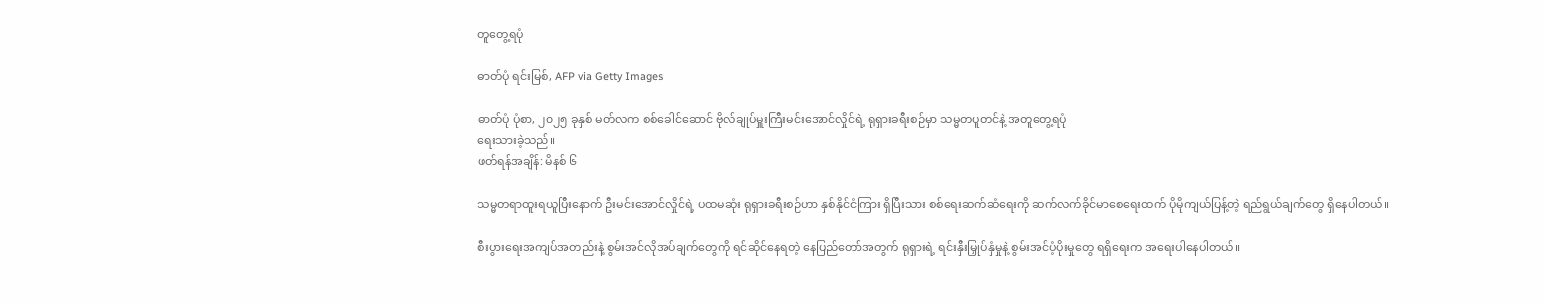တူတွေ့ရပုံ

ဓာတ်ပုံ ရင်းမြစ်, AFP via Getty Images

ဓာတ်ပုံ ပုံစာ, ၂၀၂၅ ခုနှစ် မတ်လက စစ်ခေါင်ဆောင် ဗိုလ်ချုပ်မှူးကြီးမင်းအောင်လှိုင်ရဲ့ ရုရှားခရီးစဉ်မှာ သမ္မတပူတင်နဲ့ အတူတွေ့ရပုံ
ရေးသားခဲ့သည်။
ဖတ်ရန်အချိန်: မိနစ် ၆

သမ္မတရာထူးရယူပြီးနောက် ဦးမင်းအောင်လှိုင်ရဲ့ ပထမဆုံး ရုရှားခရီးစဉ်ဟာ နှစ်နိုင်ငံကြား ရှိပြီးသား စစ်ရေးဆက်ဆံရေးကို ဆက်လက်ခိုင်မာစေရေးထက် ပိုမိုကျယ်ပြန့်တဲ့ ရည်ရွယ်ချက်တွေ ရှိနေပါတယ်။

စီးပွားရေးအကျပ်အတည်းနဲ့ စွမ်းအင်လိုအပ်ချက်တွေကို ရင်ဆိုင်နေရတဲ့ နေပြည်တော်အတွက် ရုရှားရဲ့ ရင်းနှီးမြှုပ်နှံမှုနဲ့ စွမ်းအင်ပံ့ပိုးမှုတွေ ရရှိရေးက အရေးပါနေပါတယ်။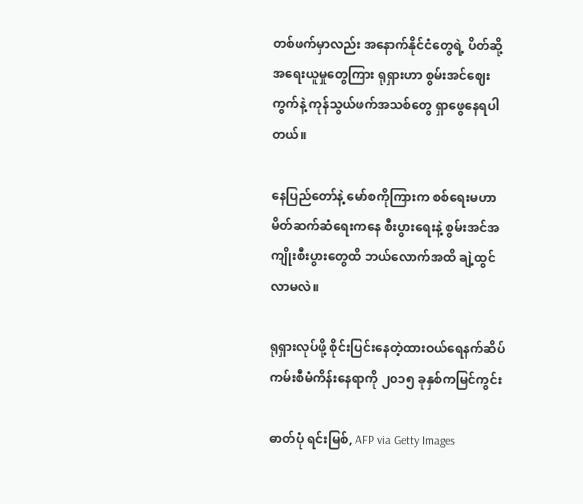တစ်ဖက်မှာလည်း အနောက်နိုင်ငံတွေရဲ့ ပိတ်ဆို့အရေးယူမှုတွေကြား ရုရှားဟာ စွမ်းအင်ဈေးကွက်နဲ့ ကုန်သွယ်ဖက်အသစ်တွေ ရှာဖွေနေရပါတယ်။

နေပြည်တော်နဲ့ မော်စကိုကြားက စစ်ရေးမဟာမိတ်ဆက်ဆံရေးကနေ စီးပွားရေးနဲ့ စွမ်းအင်အကျိုးစီးပွားတွေထိ ဘယ်လောက်အထိ ချဲ့ထွင်လာမလဲ။

ရုရှားလုပ်ဖို့ စိုင်းပြင်းနေတဲ့ထားဝယ်ရေနက်ဆိပ်ကမ်းစီမံကိန်းနေရာကို ၂၀၁၅ ခုနှစ်ကမြင်ကွင်း

ဓာတ်ပုံ ရင်းမြစ်, AFP via Getty Images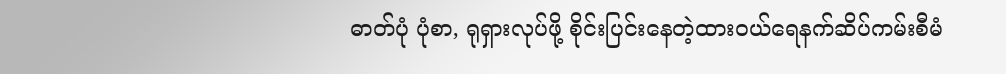ဓာတ်ပုံ ပုံစာ, ရုရှားလုပ်ဖို့ စိုင်းပြင်းနေတဲ့ထားဝယ်ရေနက်ဆိပ်ကမ်းစီမံ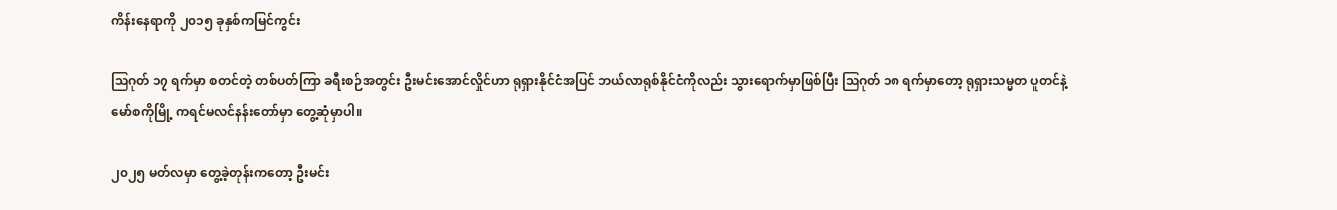ကိန်းနေရာကို ၂၀၁၅ ခုနှစ်ကမြင်ကွင်း

ဩဂုတ် ၁၇ ရက်မှာ စတင်တဲ့ တစ်ပတ်ကြာ ခရီးစဉ်အတွင်း ဦးမင်းအောင်လှိုင်ဟာ ရုရှားနိုင်ငံအပြင် ဘယ်လာရုစ်နိုင်ငံကိုလည်း သွားရောက်မှာဖြစ်ပြီး ဩဂုတ် ၁၈ ရက်မှာတော့ ရုရှားသမ္မတ ပူတင်နဲ့ မော်စကိုမြို့ ကရင်မလင်နန်းတော်မှာ တွေ့ဆုံမှာပါ။

၂၀၂၅ မတ်လမှာ တွေ့ခဲ့တုန်းကတော့ ဦးမင်း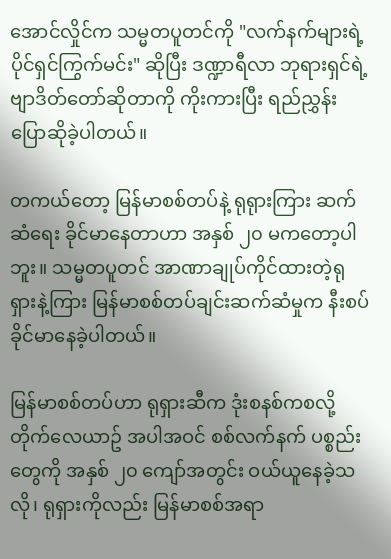အောင်လှိုင်က သမ္မတပူတင်ကို "လက်နက်များရဲ့ ပိုင်ရှင်ကြွက်မင်း" ဆိုပြီး ဒဏ္ဍာရီလာ ဘုရားရှင်ရဲ့ ဗျာဒိတ်တော်ဆိုတာကို ကိုးကားပြီး ရည်ညွှန်းပြောဆိုခဲ့ပါတယ်။

တကယ်တော့ မြန်မာစစ်တပ်နဲ့ ရုရုားကြား ဆက်ဆံရေး ခိုင်မာနေတာဟာ အနှစ် ၂၀ မကတော့ပါဘူး။ သမ္မတပူတင် အာဏာချုပ်ကိုင်ထားတဲ့ရုရှားနဲ့ကြား မြန်မာစစ်တပ်ချင်းဆက်ဆံမှုက နီးစပ်ခိုင်မာနေခဲ့ပါတယ်။

မြန်မာစစ်တပ်ဟာ ရုရှားဆီက ဒုံးစနစ်ကစလို့ တိုက်လေယာဥ် အပါအဝင် စစ်လက်နက် ပစ္စည်းတွေကို အနှစ် ၂၀ ကျော်အတွင်း ဝယ်ယူနေခဲ့သလို၊ ရုရှားကိုလည်း မြန်မာစစ်အရာ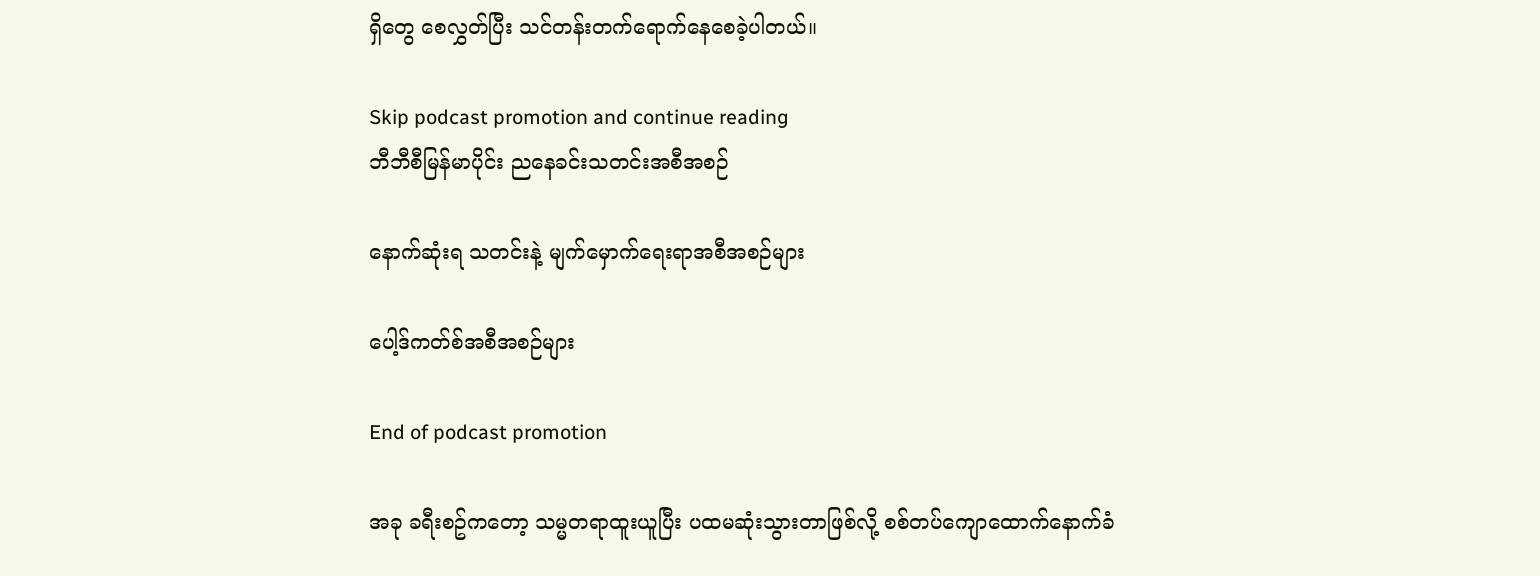ရှိတွေ စေလွှတ်ပြီး သင်တန်းတက်ရောက်နေစေခဲ့ပါတယ်။

Skip podcast promotion and continue reading
ဘီဘီစီမြန်မာပိုင်း ညနေခင်းသတင်းအစီအစဉ်

နောက်ဆုံးရ သတင်းနဲ့ မျက်မှောက်ရေးရာအစီအစဉ်များ

ပေါ့ဒ်ကတ်စ်အစီအစဉ်များ

End of podcast promotion

အခု ခရီးစဥ်ကတော့ သမ္မတရာထူးယူပြီး ပထမဆုံးသွားတာဖြစ်လို့ စစ်တပ်ကျောထောက်နောက်ခံ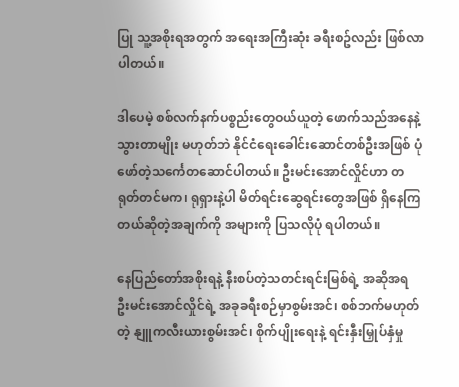ပြု သူ့အစိုးရအတွက် အရေးအကြီးဆုံး ခရီးစဥ်လည်း ဖြစ်လာပါတယ်။

ဒါပေမဲ့ စစ်လက်နက်ပစ္စည်းတွေဝယ်ယူတဲ့ ဖောက်သည်အနေနဲ့ သွားတာမျိုး မဟုတ်ဘဲ နိုင်ငံရေးခေါင်းဆောင်တစ်ဦးအဖြစ် ပုံဖော်တဲ့သင်္ကေတဆောင်ပါတယ်။ ဦးမင်းအောင်လှိုင်ဟာ တရုတ်တင်မက၊ ရုရှားနဲ့ပါ မိတ်ရင်းဆွေရင်းတွေအဖြစ် ရှိနေကြတယ်ဆိုတဲ့အချက်ကို အများကို ပြသလိုပုံ ရပါတယ်။

နေပြည်တော်အစိုးရနဲ့ နီးစပ်တဲ့သတင်းရင်းမြစ်ရဲ့ အဆိုအရ ဦးမင်းအောင်လှိုင်ရဲ့ အခုခရီးစဉ်မှာစွမ်းအင်၊ စစ်ဘက်မဟုတ်တဲ့ နျူကလီးယားစွမ်းအင်၊ စိုက်ပျိုးရေးနဲ့ ရင်းနှီးမြှုပ်နှံမှု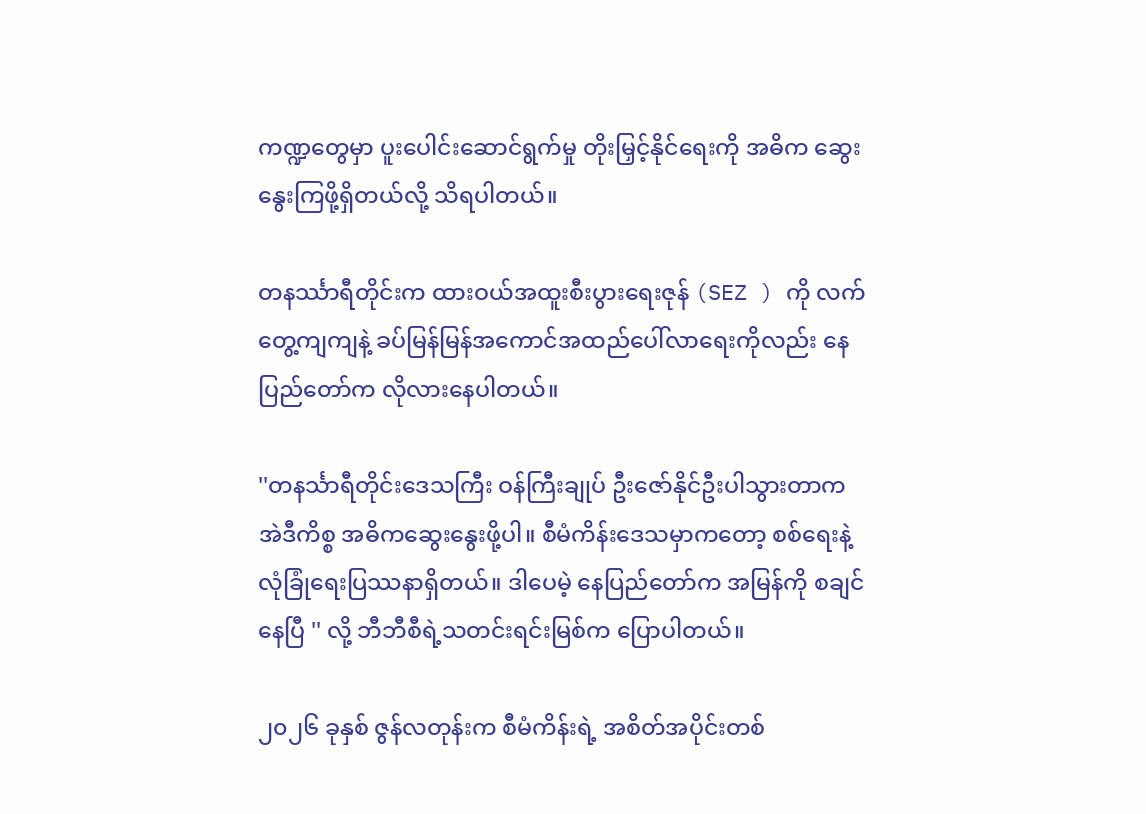ကဏ္ဍတွေမှာ ပူးပေါင်းဆောင်ရွက်မှု တိုးမြှင့်နိုင်ရေးကို အဓိက ဆွေးနွေးကြဖို့ရှိတယ်လို့ သိရပါတယ်။

တနင်္ဿာရီတိုင်းက ထားဝယ်အထူးစီးပွားရေးဇုန် (SEZ ) ကို လက်တွေ့ကျကျနဲ့ ခပ်မြန်မြန်အကောင်အထည်ပေါ်လာရေးကိုလည်း နေပြည်တော်က လိုလားနေပါတယ်။

''တနင်္သာရီတိုင်းဒေသကြီး ဝန်ကြီးချုပ် ဦးဇော်နိုင်ဦးပါသွားတာက အဲဒီကိစ္စ အဓိကဆွေးနွေးဖို့ပါ။ စီမံကိန်းဒေသမှာကတော့ စစ်ရေးနဲ့ လုံခြုံရေးပြဿနာရှိတယ်။ ဒါပေမဲ့ နေပြည်တော်က အမြန်ကို စချင်နေပြီ '' လို့ ဘီဘီစီရဲ့သတင်းရင်းမြစ်က ပြောပါတယ်။

၂၀၂၆ ခုနှစ် ဇွန်လတုန်းက စီမံကိန်းရဲ့ အစိတ်အပိုင်းတစ်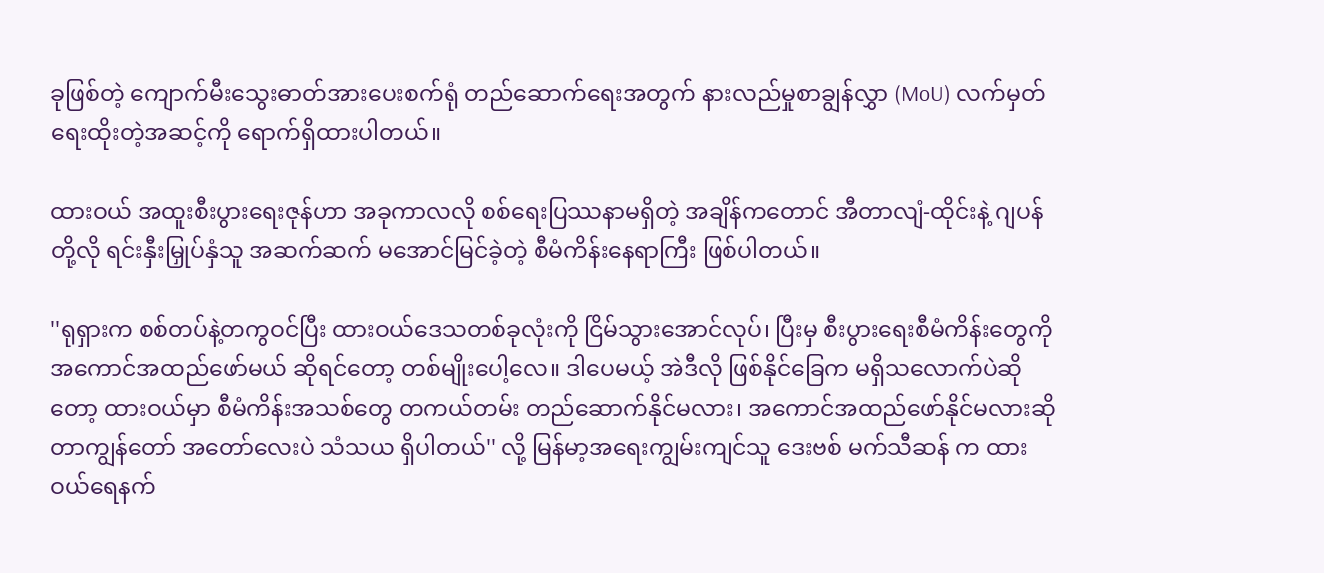ခုဖြစ်တဲ့ ကျောက်မီးသွေးဓာတ်အားပေးစက်ရုံ တည်ဆောက်ရေးအတွက် နားလည်မှုစာချွန်လွှာ (MoU) လက်မှတ်ရေးထိုးတဲ့အဆင့်ကို ရောက်ရှိထားပါတယ်။

ထားဝယ် အထူးစီးပွားရေးဇုန်ဟာ အခုကာလလို စစ်ရေးပြဿနာမရှိတဲ့ အချိန်ကတောင် အီတာလျံ-ထိုင်းနဲ့ ဂျပန်တို့လို ရင်းနှီးမြှုပ်နှံသူ အဆက်ဆက် မအောင်မြင်ခဲ့တဲ့ စီမံကိန်းနေရာကြီး ဖြစ်ပါတယ်။

''ရုရှားက စစ်တပ်နဲ့တကွဝင်ပြီး ထားဝယ်ဒေသတစ်ခုလုံးကို ငြိမ်သွားအောင်လုပ်၊ ပြီးမှ စီးပွားရေးစီမံကိန်းတွေကို အကောင်အထည်ဖော်မယ် ဆိုရင်တော့ တစ်မျိုးပေါ့လေ။ ဒါပေမယ့် အဲဒီလို ဖြစ်နိုင်ခြေက မရှိသလောက်ပဲဆိုတော့ ထားဝယ်မှာ စီမံကိန်းအသစ်တွေ တကယ်တမ်း တည်ဆောက်နိုင်မလား၊ အကောင်အထည်ဖော်နိုင်မလားဆိုတာကျွန်တော် အတော်လေးပဲ သံသယ ရှိပါတယ်'' လို့ မြန်မာ့အရေးကျွမ်းကျင်သူ ဒေးဗစ် မက်သီဆန် က ထားဝယ်ရေနက်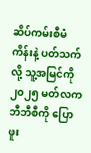ဆိပ်ကမ်းစီမံကိန်းနဲ့ ပတ်သက်လို့ သူ့အမြင်ကို ၂၀၂၅ မတ်လက ဘီဘီစီကို ပြောဖူး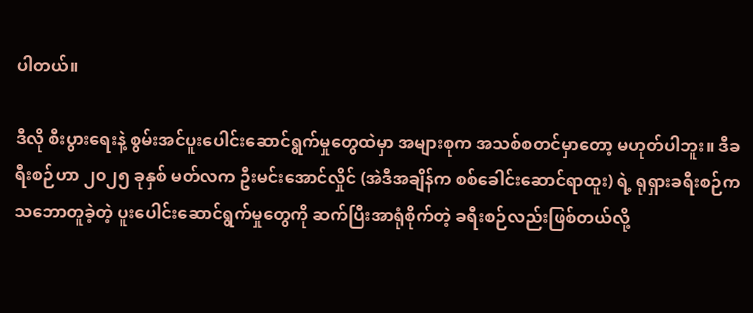ပါတယ်။

ဒီလို စီးပွားရေးနဲ့ စွမ်းအင်ပူးပေါင်းဆောင်ရွက်မှုတွေထဲမှာ အများစုက အသစ်စတင်မှာတော့ မဟုတ်ပါဘူး။ ဒီခရီးစဉ်ဟာ ၂၀၂၅ ခုနှစ် မတ်လက ဦးမင်းအောင်လှိုင် (အဲဒီအချိန်က စစ်ခေါင်းဆောင်ရာထူး) ရဲ့ ရုရှားခရီးစဉ်က သဘောတူခဲ့တဲ့ ပူးပေါင်းဆောင်ရွက်မှုတွေကို ဆက်ပြီးအာရုံစိုက်တဲ့ ခရီးစဉ်လည်းဖြစ်တယ်လို့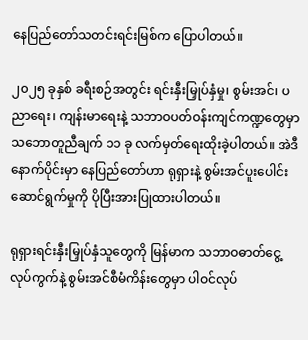နေပြည်တော်သတင်းရင်းမြစ်က ပြောပါတယ်။

၂၀၂၅ ခုနှစ် ခရီးစဉ်အတွင်း ရင်းနှီးမြှုပ်နှံမှု၊ စွမ်းအင်၊ ပညာရေး၊ ကျန်းမာရေးနဲ့ သဘာဝပတ်ဝန်းကျင်ကဏ္ဍတွေမှာ သဘောတူညီချက် ၁၁ ခု လက်မှတ်ရေးထိုးခဲ့ပါတယ်။ အဲဒီနောက်ပိုင်းမှာ နေပြည်တော်ဟာ ရုရှားနဲ့ စွမ်းအင်ပူးပေါင်းဆောင်ရွက်မှုကို ပိုပြီးအားပြုထားပါတယ်။

ရုရှားရင်းနှီးမြှုပ်နှံသူတွေကို မြန်မာက သဘာဝဓာတ်ငွေ့လုပ်ကွက်နဲ့ စွမ်းအင်စီမံကိန်းတွေမှာ ပါဝင်လုပ်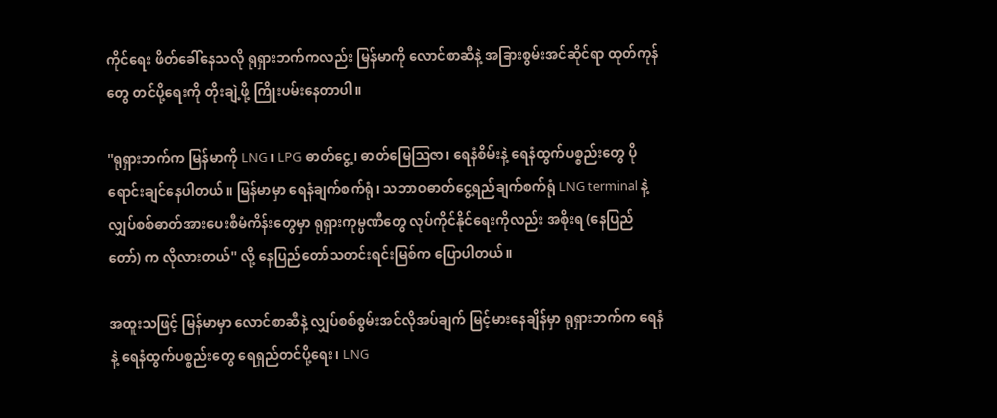ကိုင်ရေး ဖိတ်ခေါ်နေသလို ရုရှားဘက်ကလည်း မြန်မာကို လောင်စာဆီနဲ့ အခြားစွမ်းအင်ဆိုင်ရာ ထုတ်ကုန်တွေ တင်ပို့ရေးကို တိုးချဲ့ဖို့ ကြိုးပမ်းနေတာပါ။

''ရုရှားဘက်က မြန်မာကို LNG၊ LPG ဓာတ်ငွေ့၊ ဓာတ်မြေဩဇာ၊ ရေနံစိမ်းနဲ့ ရေနံထွက်ပစ္စည်းတွေ ပိုရောင်းချင်နေပါတယ်။ မြန်မာမှာ ရေနံချက်စက်ရုံ၊ သဘာဝဓာတ်ငွေ့ရည်ချက်စက်ရုံ LNG terminal နဲ့ လျှပ်စစ်ဓာတ်အားပေးစီမံကိန်းတွေမှာ ရုရှားကုမ္ပဏီတွေ လုပ်ကိုင်နိုင်ရေးကိုလည်း အစိုးရ (နေပြည်တော်) က လိုလားတယ်'' လို့ နေပြည်တော်သတင်းရင်းမြစ်က ပြောပါတယ်။

အထူးသဖြင့် မြန်မာမှာ လောင်စာဆီနဲ့ လျှပ်စစ်စွမ်းအင်လိုအပ်ချက် မြင့်မားနေချိန်မှာ ရုရှားဘက်က ရေနံနဲ့ ရေနံထွက်ပစ္စည်းတွေ ရေရှည်တင်ပို့ရေး၊ LNG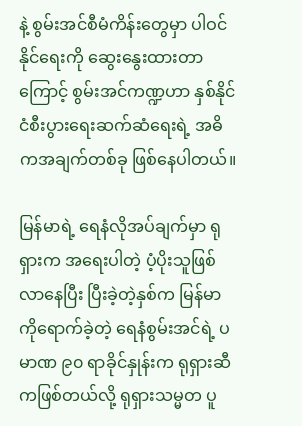နဲ့ စွမ်းအင်စီမံကိန်းတွေမှာ ပါဝင်နိုင်ရေးကို ဆွေးနွေးထားတာကြောင့် စွမ်းအင်ကဏ္ဍဟာ နှစ်နိုင်ငံစီးပွားရေးဆက်ဆံရေးရဲ့ အဓိကအချက်တစ်ခု ဖြစ်နေပါတယ်။

မြန်မာရဲ့ ရေနံလိုအပ်ချက်မှာ ရုရှားက အရေးပါတဲ့ ပံ့ပိုးသူဖြစ်လာနေပြီး ပြီးခဲ့တဲ့နှစ်က မြန်မာကိုရောက်ခဲ့တဲ့ ရေနံစွမ်းအင်ရဲ့ ပမာဏ ၉၀ ရာခိုင်နှုန်းက ရုရှားဆီကဖြစ်တယ်လို့ ရုရှားသမ္မတ ပူ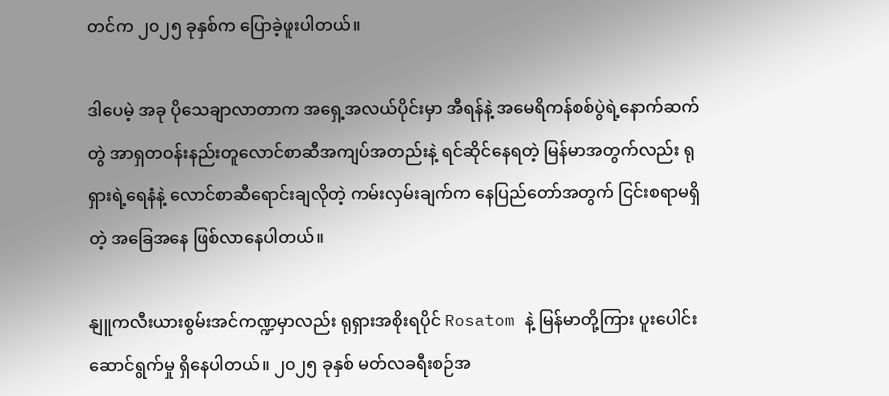တင်က ၂၀၂၅ ခုနှစ်က ပြောခဲ့ဖူးပါတယ်။

ဒါပေမဲ့ အခု ပိုသေချာလာတာက အရှေ့အလယ်ပိုင်းမှာ အီရန်နဲ့ အမေရိကန်စစ်ပွဲရဲ့နောက်ဆက်တွဲ အာရှတဝန်းနည်းတူလောင်စာဆီအကျပ်အတည်းနဲ့ ရင်ဆိုင်နေရတဲ့ မြန်မာအတွက်လည်း ရုရှားရဲ့ရေနံနဲ့ လောင်စာဆီရောင်းချလိုတဲ့ ကမ်းလှမ်းချက်က နေပြည်တော်အတွက် ငြင်းစရာမရှိတဲ့ အခြေအနေ ဖြစ်လာနေပါတယ်။

နျူကလီးယားစွမ်းအင်ကဏ္ဍမှာလည်း ရုရှားအစိုးရပိုင် Rosatom နဲ့ မြန်မာတို့ကြား ပူးပေါင်းဆောင်ရွက်မှု ရှိနေပါတယ်။ ၂၀၂၅ ခုနှစ် မတ်လခရီးစဉ်အ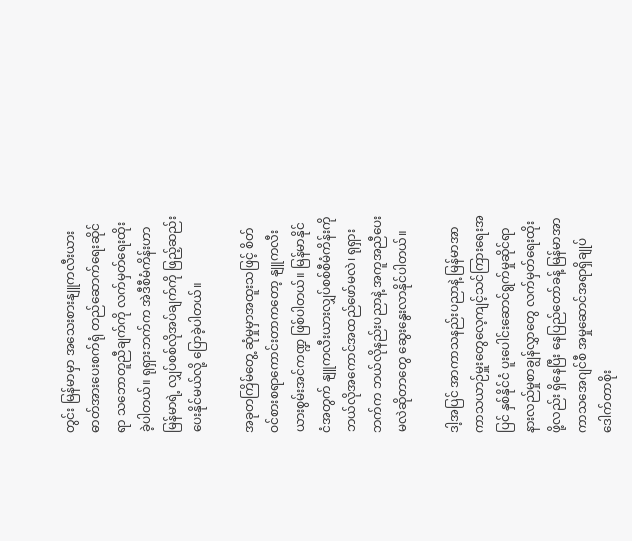တွင်း မြန်မာမှာ အသေးစားနျူကလီးယားဓာတ်အားပေးစက်ရုံ တည်ဆောက်ရေးဆိုင်ရာ သဘောတူညီချက်ကို လက်မှတ်ရေးထိုးခဲ့ပါတယ်။ ရုရှားဘက်က အဲဒီစီမံကိန်းဟာ မြန်မာရဲ့ လျှပ်စစ်လိုအပ်ချက်ကို ဖြည့်ဆည်းပေးနိုင်မယ်လို့ ပြောခဲ့ပါတယ်။

အခုတကြိမ်တွေ့ ဆုံမှုမှာအထူးသဖြင့် စိတ်ဝင်စားစရာကောင်းတာကတော့ နျူကလီးယားစွမ်းအင်ကဏ္ဍ ဖြစ်ပါတယ်။ မြန်မာနိုင်ငံအတွက် နျူကလီးယားလျှပ်စစ်စီမံကိန်းကို ဘယ်လိုအကောင်အထည်ဖော်မလဲ၊ ရုရှားဘက်က ဘယ်လိုနည်းပညာနဲ့ အကူအညီပေးမလဲဆိုတာတွေ ဆွေးနွေးလာနိုင်ပါတယ်။

ဒါ့အပြင် အာကာသနည်းပညာနဲ့ မြန်မာအာကာသယာဉ်မှူးတွေလေ့ကျင့်သင်ကြားရေးအပြင် နှစ်နိုင်ငံ ပူးပေါင်းဆောင်ရွက်မှုဆိုင်ရာ နားလည်မှုစာချွန်လွှာတွေ လက်မှတ်ရေးထိုးဖို့လည်း ရှိနေပြီး နေပြည်တော်ခန့် မြန်မာအာကာသအေဂျင်စီ အမှုဆောင်အရာရှိချုပ် ဒေါက်တာစိုး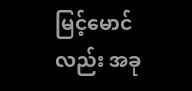မြင့်မောင်လည်း အခု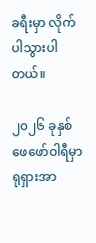ခရီးမှာ လိုက်ပါသွားပါတယ်။

၂၀၂၆ ခုနှစ် ဖေဖော်ဝါရီမှာ ရုရှားအာ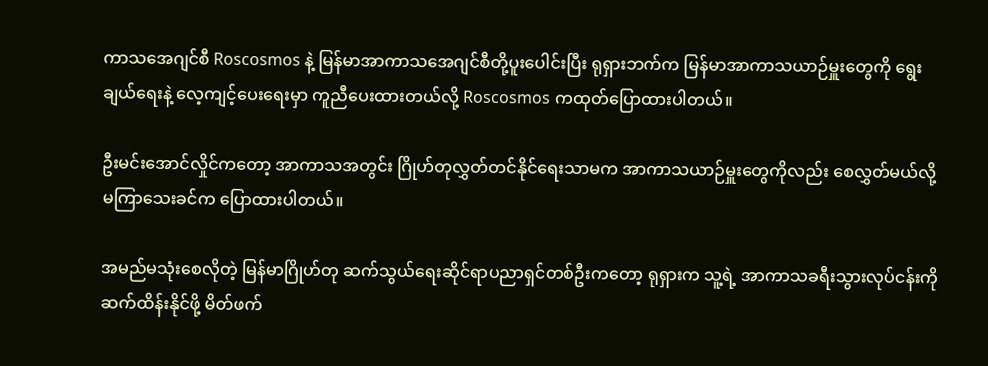ကာသအေဂျင်စီ Roscosmos နဲ့ မြန်မာအာကာသအေဂျင်စီတို့ပူးပေါင်းပြီး ရုရှားဘက်က မြန်မာအာကာသယာဉ်မှူးတွေကို ရွေးချယ်ရေးနဲ့ လေ့ကျင့်ပေးရေးမှာ ကူညီပေးထားတယ်လို့ Roscosmos ကထုတ်ပြောထားပါတယ်။

ဦးမင်းအောင်လှိုင်ကတော့ အာကာသအတွင်း ဂြိုဟ်တုလွှတ်တင်နိုင်ရေးသာမက အာကာသယာဉ်မှူးတွေကိုလည်း စေလွှတ်မယ်လို့ မကြာသေးခင်က ပြောထားပါတယ်။

အမည်မသုံးစေလိုတဲ့ မြန်မာဂြိုဟ်တု ဆက်သွယ်ရေးဆိုင်ရာပညာရှင်တစ်ဦးကတော့ ရုရှားက သူ့ရဲ့ အာကာသခရီးသွားလုပ်ငန်းကို ဆက်ထိန်းနိုင်ဖို့ မိတ်ဖက်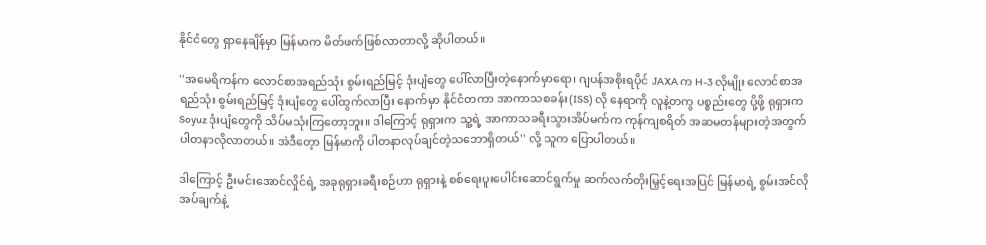နိုင်ငံတွေ ရှာနေချိန်မှာ မြန်မာက မိတ်ဖက်ဖြစ်လာတာလို့ ဆိုပါတယ်။

''အမေရိကန်က လောင်စာအရည်သုံး စွမ်းရည်မြင့် ဒုံးပျံတွေ ပေါ်လာပြီးတဲ့နောက်မှာရော၊ ဂျပန်အစိုးရပိုင် JAXA က H-3 လိုမျိုး လောင်စာအရည်သုံး စွမ်းရည်မြင့် ဒုံးပျံတွေ ပေါ်ထွက်လာပြီး နောက်မှာ နိုင်ငံတကာ အာကာသစခန်း(ISS) လို နေရာကို လူနဲ့တကွ ပစ္စည်းတွေ ပို့ဖို့ ရုရှားက Soyuz ဒုံးပျံတွေကို သိပ်မသုံးကြတော့ဘူး။ ဒါကြောင့် ရုရှားက သူ့ရဲ့ အာကာသခရီးသွားအိပ်မက်က ကုန်ကျစရိတ် အဆမတန်များတဲ့အတွက် ပါတနာလိုလာတယ်။ အဲဒီတေ့ာ မြန်မာကို ပါတနာလုပ်ချင်တဲ့သဘောရှိတယ်'' လို့ သူက ပြောပါတယ်။

ဒါကြောင့် ဦးမင်းအောင်လှိုင်ရဲ့ အခုရုရှားခရီးစဉ်ဟာ ရုရှားနဲ့ စစ်ရေးပူးပေါင်းဆောင်ရွက်မှု ဆက်လက်တိုးမြှင့်ရေးအပြင် မြန်မာရဲ့ စွမ်းအင်လိုအပ်ချက်နဲ့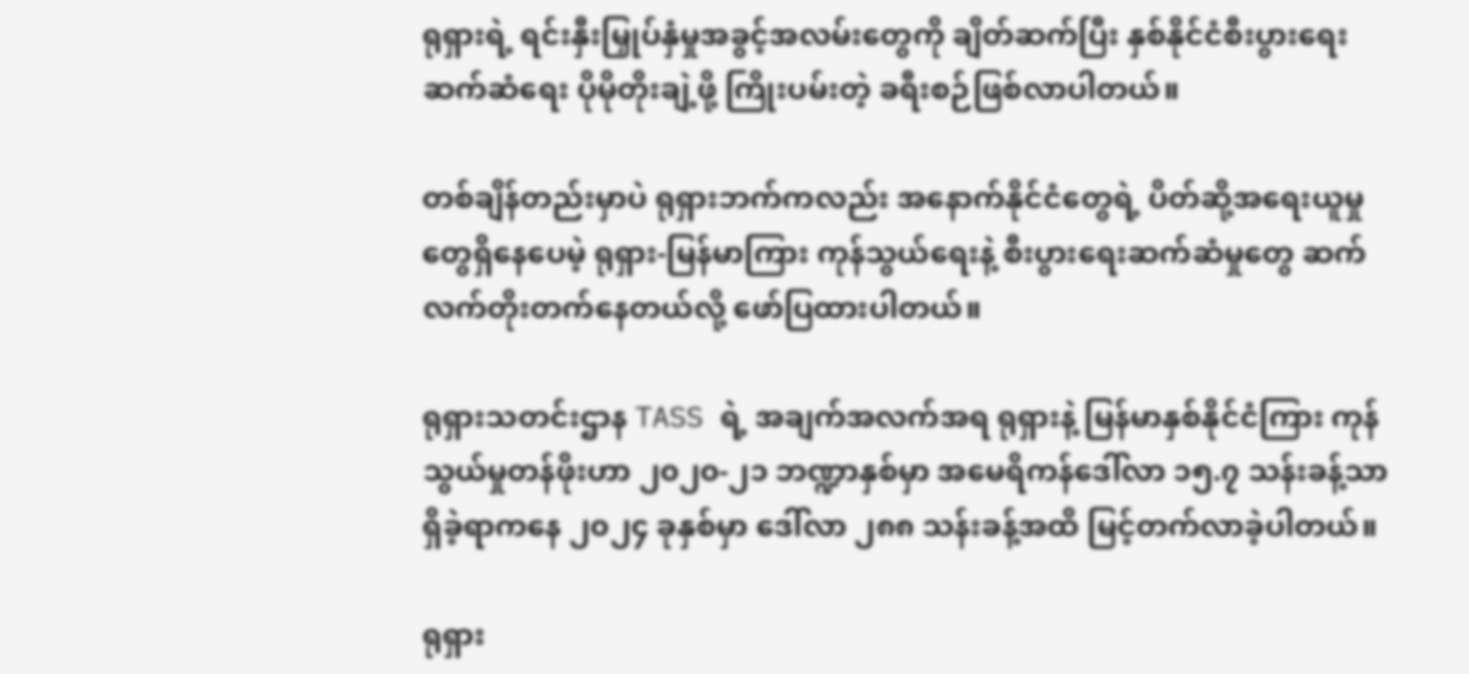ရုရှားရဲ့ ရင်းနှီးမြှုပ်နှံမှုအခွင့်အလမ်းတွေကို ချိတ်ဆက်ပြီး နှစ်နိုင်ငံစီးပွားရေးဆက်ဆံရေး ပိုမိုတိုးချဲ့ဖို့ ကြိုးပမ်းတဲ့ ခရီးစဉ်ဖြစ်လာပါတယ်။

တစ်ချိန်တည်းမှာပဲ ရုရှားဘက်ကလည်း အနောက်နိုင်ငံတွေရဲ့ ပိတ်ဆို့အရေးယူမှုတွေရှိနေပေမဲ့ ရုရှား-မြန်မာကြား ကုန်သွယ်ရေးနဲ့ စီးပွားရေးဆက်ဆံမှုတွေ ဆက်လက်တိုးတက်နေတယ်လို့ ဖော်ပြထားပါတယ်။

ရုရှားသတင်းဌာန TASS ရဲ့ အချက်အလက်အရ ရုရှားနဲ့ မြန်မာနှစ်နိုင်ငံကြား ကုန်သွယ်မှုတန်ဖိုးဟာ ၂၀၂၀-၂၁ ဘဏ္ဍာနှစ်မှာ အမေရိကန်ဒေါ်လာ ၁၅.၇ သန်းခန့်သာရှိခဲ့ရာကနေ ၂၀၂၄ ခုနှစ်မှာ ဒေါ်လာ ၂၈၈ သန်းခန့်အထိ မြင့်တက်လာခဲ့ပါတယ်။

ရုရှား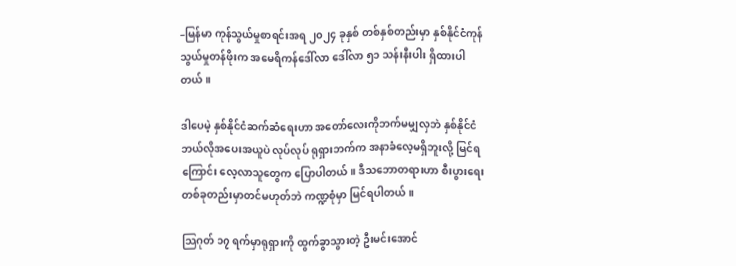–မြန်မာ ကုန်သွယ်မှုစာရင်းအရ ၂၀၂၄ ခုနှစ် တစ်နှစ်တည်းမှာ နှစ်နိုင်ငံကုန်သွယ်မှုတန်ဖိုးက အမေရိကန်ဒေါ်လာ ဒေါ်လာ ၅၁ သန်းနီးပါး ရှိထားပါတယ်။

ဒါပေမဲ့ နှစ်နိုင်ငံဆက်ဆံရေးဟာ အတော်လေးကိုဘက်မမျှလှဘဲ နှစ်နိုင်ငံဘယ်လိုအပေးအယူပဲ လုပ်လုပ် ရုရှားဘက်က အနာခံလေ့မရှိဘူးလို့ မြင်ရကြောင်း လေ့လာသူတွေက ပြောပါတယ်။ ဒီသဘောတရားဟာ စီးပွားရေးတစ်ခုတည်းမှာတင်မဟုတ်ဘဲ ကဏ္ဍစုံမှာ မြင်ရပါတယ်။

သြဂုတ် ၁၇ ရက်မှာရုရှားကို ထွက်ခွာသွားတဲ့ ဦးမင်းအောင်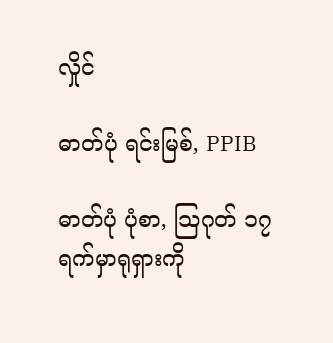လှိုင်

ဓာတ်ပုံ ရင်းမြစ်, PPIB

ဓာတ်ပုံ ပုံစာ, သြဂုတ် ၁၇ ရက်မှာရုရှားကို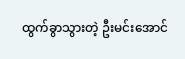ထွက်ခွာသွားတဲ့ ဦးမင်းအောင်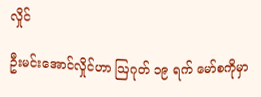လှိုင်

ဦးမင်းအောင်လှိုင်ဟာ ဩဂုတ် ၁၉ ရက် မော်စကိုမှာ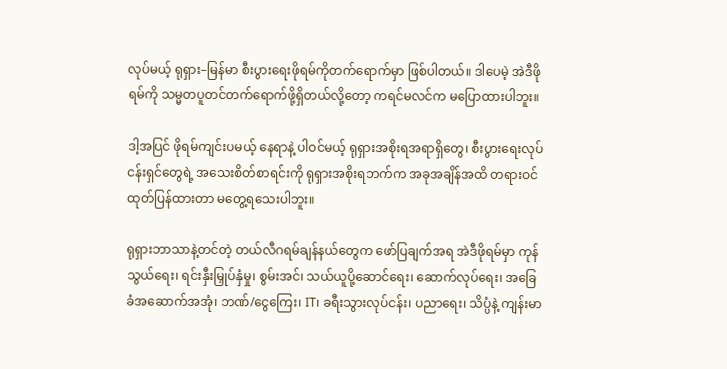လုပ်မယ့် ရုရှား–မြန်မာ စီးပွားရေးဖိုရမ်ကိုတက်ရောက်မှာ ဖြစ်ပါတယ်။ ဒါပေမဲ့ အဲဒီဖိုရမ်ကို သမ္မတပူတင်တက်ရောက်ဖို့ရှိတယ်လို့တော့ ကရင်မလင်က မပြောထားပါဘူး။

ဒါ့အပြင် ဖိုရမ်ကျင်းပမယ့် နေရာနဲ့ ပါဝင်မယ့် ရုရှားအစိုးရအရာရှိတွေ၊ စီးပွားရေးလုပ်ငန်းရှင်တွေရဲ့ အသေးစိတ်စာရင်းကို ရုရှားအစိုးရဘက်က အခုအချိန်အထိ တရားဝင်ထုတ်ပြန်ထားတာ မတွေ့ရသေးပါဘူး။

ရုရှားဘာသာနဲ့တင်တဲ့ တယ်လီဂရမ်ချန်နယ်တွေက ဖော်ပြချက်အရ အဲဒီဖိုရမ်မှာ ကုန်သွယ်ရေး၊ ရင်းနှီးမြှုပ်နှံမှု၊ စွမ်းအင်၊ သယ်ယူပို့ဆောင်ရေး၊ ဆောက်လုပ်ရေး၊ အခြေခံအဆောက်အအုံ၊ ဘဏ်/ငွေကြေး၊ IT၊ ခရီးသွားလုပ်ငန်း၊ ပညာရေး၊ သိပ္ပံနဲ့ ကျန်းမာ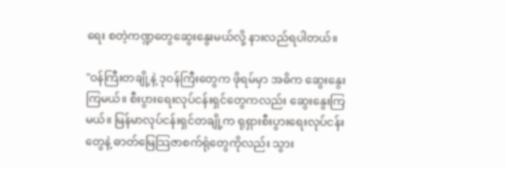ရေး စတဲ့ကဏ္ဍတွေဆွေးနွေးမယ်လို့ နားလည်ရပါတယ်။

''ဝန်ကြီးတချို့နဲ့ ဒုဝန်ကြီးတွေက ဖိုရမ်မှာ အဓိက ဆွေးနွေးကြမယ်။ စီးပွားရေးလုပ်ငန်းရှင်တွေကလည်း ဆွေးနွေးကြမယ်။ မြန်မာလုပ်ငန်းရှင်တချို့က ရုရှားစီးပွားရေးလုပ်ငန်းတွေနဲ့ ဓာတ်မြေသြဇာစက်ရုံတွေကိုလည်း သွား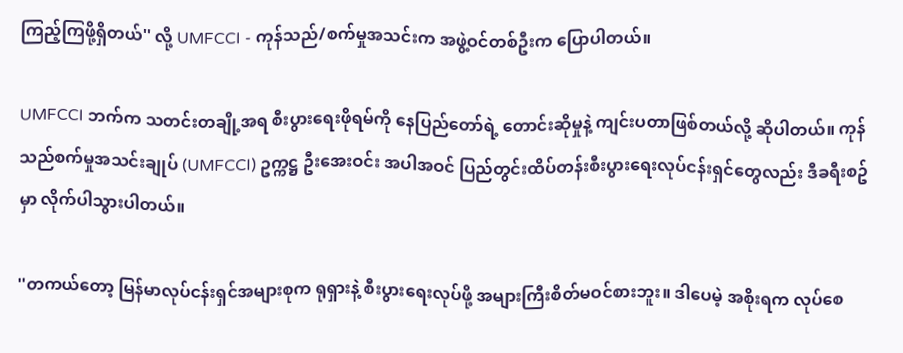ကြည့်ကြဖို့ရှိတယ်'' လို့ UMFCCI - ကုန်သည်/စက်မှုအသင်းက အဖွဲ့ဝင်တစ်ဦးက ပြောပါတယ်။

UMFCCI ဘက်က သတင်းတချို့အရ စီးပွားရေးဖိုရမ်ကို နေပြည်တော်ရဲ့ တောင်းဆိုမှုနဲ့ ကျင်းပတာဖြစ်တယ်လို့ ဆိုပါတယ်။ ကုန်သည်စက်မှုအသင်းချုပ် (UMFCCI) ဥက္ကဋ္ဌ ဦးအေးဝင်း အပါအဝင် ပြည်တွင်းထိပ်တန်းစီးပွားရေးလုပ်ငန်းရှင်တွေလည်း ဒီခရီးစဥ်မှာ လိုက်ပါသွားပါတယ်။

''တကယ်တော့ မြန်မာလုပ်ငန်းရှင်အများစုက ရုရှားနဲ့ စီးပွားရေးလုပ်ဖို့ အများကြီးစိတ်မဝင်စားဘူး။ ဒါပေမဲ့ အစိုးရက လုပ်စေ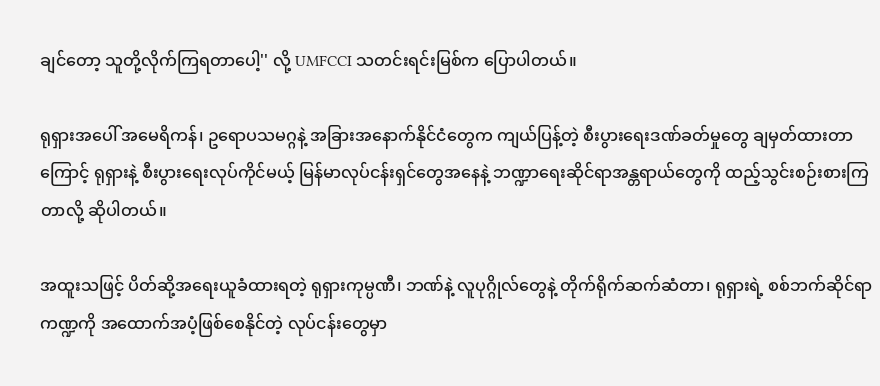ချင်တော့ သူတို့လိုက်ကြရတာပေါ့'' လို့ UMFCCI သတင်းရင်းမြစ်က ပြောပါတယ်။

ရုရှားအပေါ် အမေရိကန်၊ ဥရောပသမဂ္ဂနဲ့ အခြားအနောက်နိုင်ငံတွေက ကျယ်ပြန့်တဲ့ စီးပွားရေးဒဏ်ခတ်မှုတွေ ချမှတ်ထားတာကြောင့် ရုရှားနဲ့ စီးပွားရေးလုပ်ကိုင်မယ့် မြန်မာလုပ်ငန်းရှင်တွေအနေနဲ့ ဘဏ္ဍာရေးဆိုင်ရာအန္တရာယ်တွေကို ထည့်သွင်းစဉ်းစားကြတာလို့ ဆိုပါတယ်။

အထူးသဖြင့် ပိတ်ဆို့အရေးယူခံထားရတဲ့ ရုရှားကုမ္ပဏီ၊ ဘဏ်နဲ့ လူပုဂ္ဂိုလ်တွေနဲ့ တိုက်ရိုက်ဆက်ဆံတာ၊ ရုရှားရဲ့ စစ်ဘက်ဆိုင်ရာကဏ္ဍကို အထောက်အပံ့ဖြစ်စေနိုင်တဲ့ လုပ်ငန်းတွေမှာ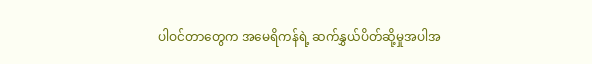ပါဝင်တာတွေက အမေရိကန်ရဲ့ ဆက်နွှယ်ပိတ်ဆို့မှုအပါအ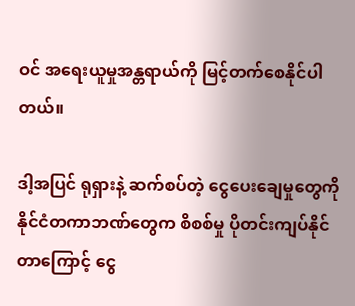ဝင် အရေးယူမှုအန္တရာယ်ကို မြင့်တက်စေနိုင်ပါတယ်။

ဒါ့အပြင် ရုရှားနဲ့ ဆက်စပ်တဲ့ ငွေပေးချေမှုတွေကို နိုင်ငံတကာဘဏ်တွေက စိစစ်မှု ပိုတင်းကျပ်နိုင်တာကြောင့် ငွေ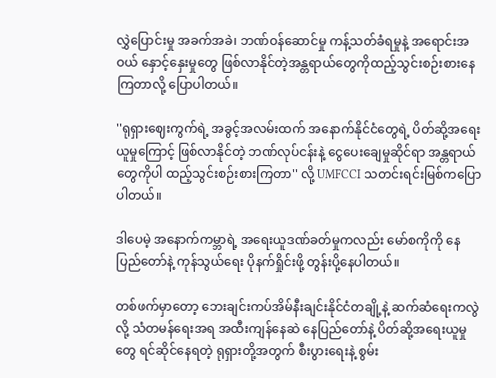လွှဲပြောင်းမှု အခက်အခဲ၊ ဘဏ်ဝန်ဆောင်မှု ကန့်သတ်ခံရမှုနဲ့ အရောင်းအဝယ် နှောင့်နှေးမှုတွေ ဖြစ်လာနိုင်တဲ့အန္တရာယ်တွေကိုထည့်သွင်းစဉ်းစားနေကြတာလို့ ပြောပါတယ်။

''ရုရှားဈေးကွက်ရဲ့ အခွင့်အလမ်းထက် အနောက်နိုင်ငံတွေရဲ့ ပိတ်ဆို့အရေးယူမှုကြောင့် ဖြစ်လာနိုင်တဲ့ ဘဏ်လုပ်ငန်းနဲ့ ငွေပေးချေမှုဆိုင်ရာ အန္တရာယ်တွေကိုပါ ထည့်သွင်းစဉ်းစားကြတာ'' လို့ UMFCCI သတင်းရင်းမြစ်ကပြောပါတယ်။

ဒါပေမဲ့ အနောက်ကမ္ဘာရဲ့ အရေးယူဒဏ်ခတ်မှုကလည်း မော်စကိုကို နေပြည်တော်နဲ့ ကုန်သွယ်ရေး ပိုနက်ရှိုင်းဖို့ တွန်းပို့နေပါတယ်။

တစ်ဖက်မှာတော့ ဘေးချင်းကပ်အိမ်နီးချင်းနိုင်ငံတချို့နဲ့ ဆက်ဆံရေးကလွဲလို့ သံတမန်ရေးအရ အထီးကျန်နေဆဲ နေပြည်တော်နဲ့ ပိတ်ဆို့အရေးယူမှုတွေ ရင်ဆိုင်နေရတဲ့ ရုရှားတို့အတွက် စီးပွားရေးနဲ့ စွမ်း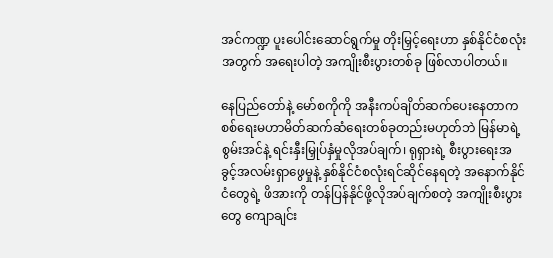အင်ကဏ္ဍ ပူးပေါင်းဆောင်ရွက်မှု တိုးမြှင့်ရေးဟာ နှစ်နိုင်ငံစလုံးအတွက် အရေးပါတဲ့ အကျိုးစီးပွားတစ်ခု ဖြစ်လာပါတယ်။

နေပြည်တော်နဲ့ မော်စကိုကို အနီးကပ်ချိတ်ဆက်ပေးနေတာက စစ်ရေးမဟာမိတ်ဆက်ဆံရေးတစ်ခုတည်းမဟုတ်ဘဲ မြန်မာရဲ့ စွမ်းအင်နဲ့ ရင်းနှီးမြှုပ်နှံမှုလိုအပ်ချက်၊ ရုရှားရဲ့ စီးပွားရေးအခွင့်အလမ်းရှာဖွေမှုနဲ့ နှစ်နိုင်ငံစလုံးရင်ဆိုင်နေရတဲ့ အနောက်နိုင်ငံတွေရဲ့ ဖိအားကို တန်ပြန်နိုင်ဖို့လိုအပ်ချက်စတဲ့ အကျိုးစီးပွားတွေ ကျောချင်း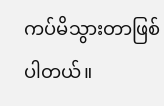ကပ်မိသွားတာဖြစ်ပါတယ်။